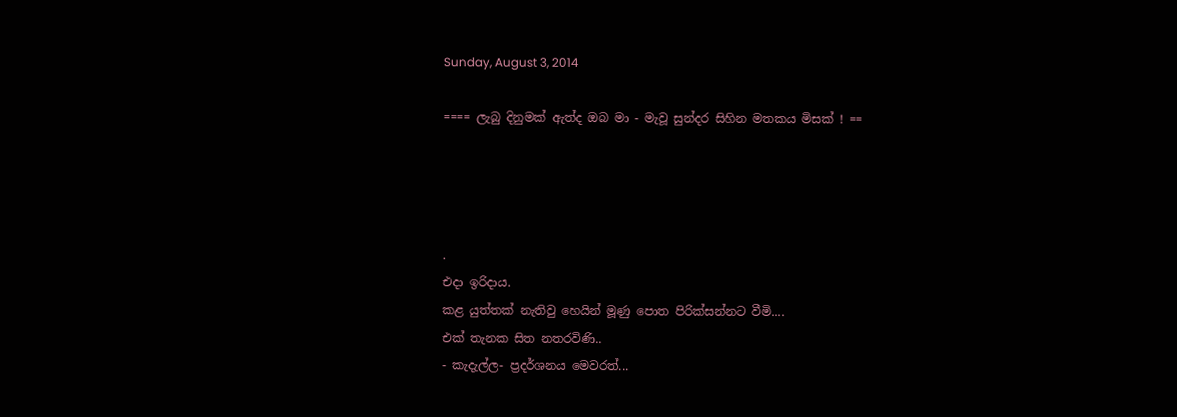Sunday, August 3, 2014

==== ලැබු දිනුමක් ඇත්ද ඔබ මා - මැවූ සුන්දර සිහින මතකය මිසක් ! ==




.
එදා ඉරිදාය.
කළ යුත්තක් නැතිවු හෙයින් මූණු පොත පිරික්සන්නට වීමි....
එක් තැනක සිත නතරවිණි..
- කැදැල්ල- ප්‍රදර්ශනය මෙවරත්...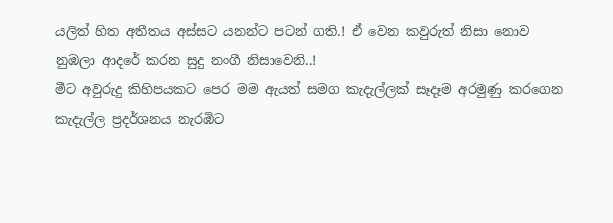යලිත් හිත අතීතය අස්සට යනන්ට පටන් ගති.! ඒ වෙන කවුරුත් නිසා නොව නුඹලා ආදරේ කරන සුදු නංගී නිසාවෙනි..!
මීට අවුරුදු කිහිපයකට පෙර මම ඇයත් සමග කැදැල්ලක් සෑදෑම අරමුණු කරගෙන කැදැල්ල ප්‍රදර්ශනය නැරඹිට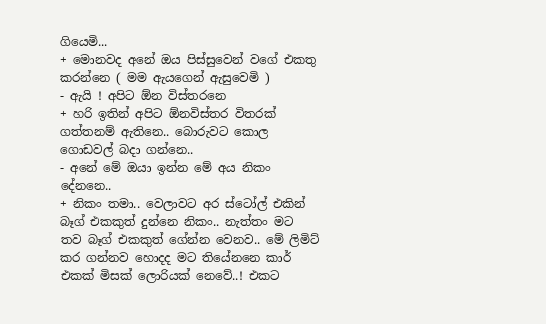ගියෙමි...
+ මොනවද අනේ ඔය පිස්සුවෙන් වගේ එකතු කරන්නෙ ( මම ඇයගෙන් ඇසුවෙමි )
- ඇයි ! අපිට ඕන ‍විස්තරනෙ
+ හරි ඉතින් අපිට ඕනවිස්තර විතරක් ගත්තනම් ඇතිනෙ.. බොරුවට කොල ගොඩවල් බදා ගන්නෙ..
- අනේ මේ ඔයා ඉන්න මේ අය නිකං දේනනෙ..
+ නිකං තමා.. වෙලාවට අර ස්ටෝල් එකින් බෑග් එකකුත් දුන්නෙ නිකං.. නැත්තං මට තව බෑග් එකකුත් ගේන්න වෙනව.. මේ ලිමිට් කර ගන්නව හොදද මට තියේනනෙ කාර් එකක් මිසක් ලොරියක් නෙවේ..! එකට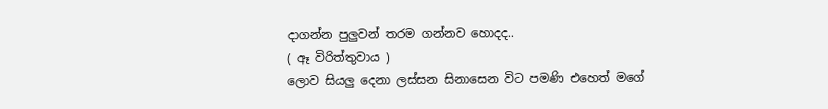දාගන්න පුලුවන් තරම ගන්නව හොදද..
( ඈ විරිත්තුවාය )
ලොව සියලු දෙනා ලස්සන සිනාසෙන විට පමණි එහෙත් මගේ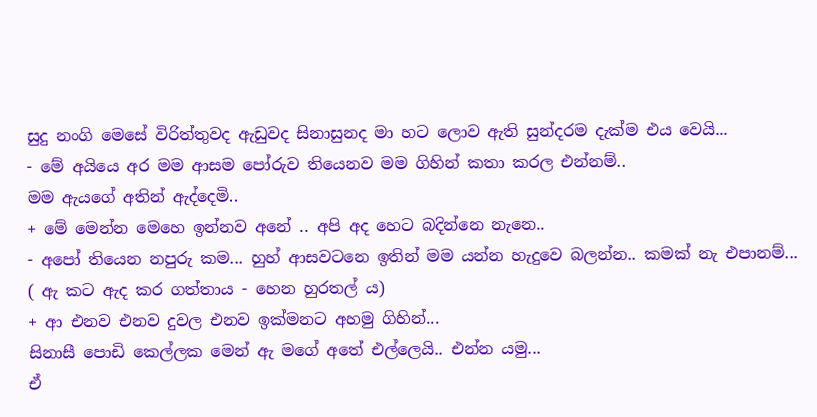සුදු නංගි මෙසේ විරිත්තුවද ඇඩුවද සිනාසුනද මා හට ලොව ඇති සුන්දරම දැක්ම එය වෙයි...
- මේ අයියෙ අර මම ආසම පෝරුව තියෙනව මම ගිහින් කතා කරල එන්නම්..
මම ඇයගේ අතින් ඇද්දෙමි..
+ මේ මෙන්න මෙහෙ ඉන්නව අනේ .. අපි අද හෙට බදින්නෙ නැනෙ..
- අපෝ තියෙන නපුරු කම... හුහ් ආසවටනෙ ඉතින් මම යන්න හැදුවෙ බලන්න.. කමක් නැ එපානම්...
( ඇ කට ඇද කර ගත්තාය - හෙන හුරතල් ය)
+ ආ එනව එනව දුවල එනව ඉක්මනට අහමු ගිහින්...
සිනාසී පොඩි කෙල්ලක මෙන් ඇ මගේ අතේ එල්ලෙයි.. එන්න යමු...
ඒ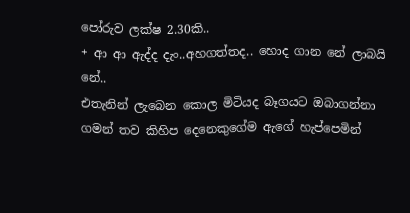පෝරුව ලක්ෂ 2.30කි..
+ ආ ආ ඇද්ද දැං..අහගත්තද.. හොද ගාන නේ ලාබයි නේ..
එතැනින් ලැබෙන කොල මිටියද බෑගයට ඔබාගන්නා ගමන් තව කිහිප දෙනෙකුගේම ඇගේ හැප්පෙමින්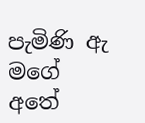පැමිණි ඇ මගේ අතේ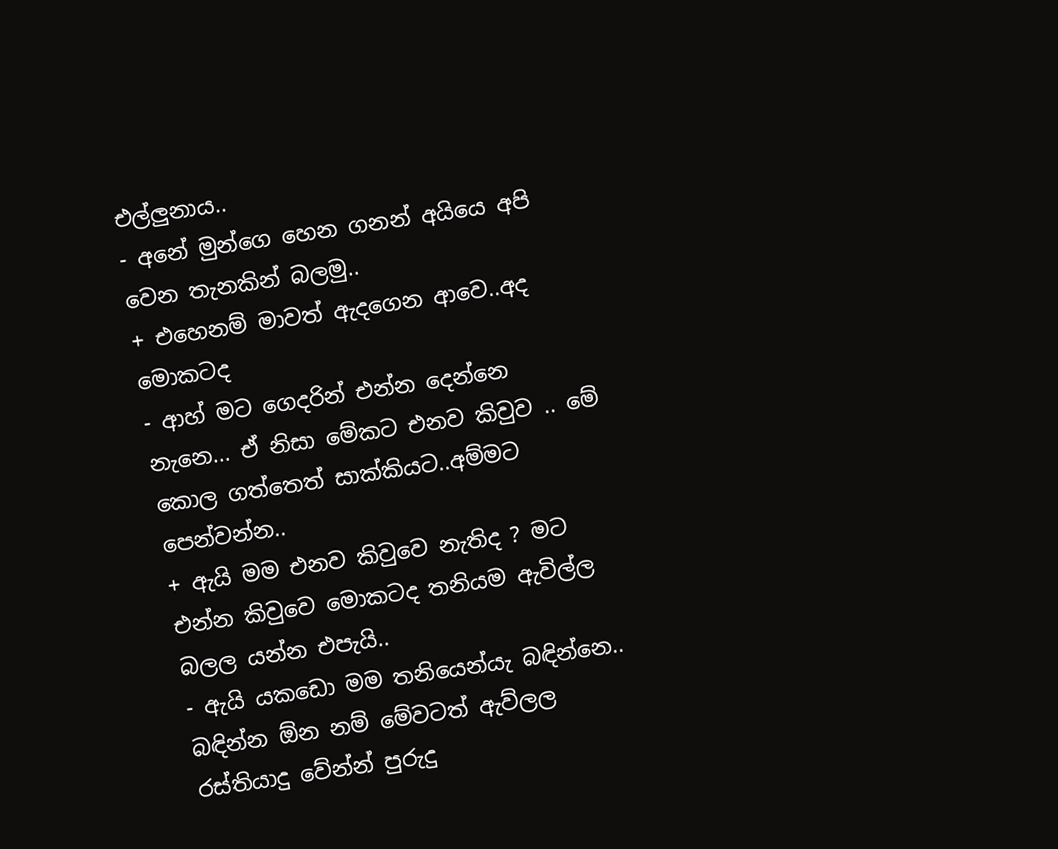එල්ලුනාය..
- අනේ මුන්ගෙ හෙන ගනන් අයියෙ අපි වෙන තැනකින් බලමු..
+ එහෙනම් මාවත් ඇදගෙන ආවෙ..අද මොකටද
- ආහ් මට ගෙදරින් එන්න දෙන්නෙ නැනෙ... ඒ නිසා මේකට එනව කිවුව .. මේ කොල ගත්තෙත් සාක්කියට..අම්මට පෙන්වන්න..
+ ඇයි මම එනව කිවුවෙ නැතිද ? මට එන්න කිවුවෙ මොකටද තනියම ඇවිල්ල බලල යන්න එපැයි..
- ඇයි යකඩො මම තනියෙන්යැ බඳින්නෙ.. බඳින්න ඕන නම් මේවටත් ඇව්ලල රස්තියාදු වේන්න් පුරුදු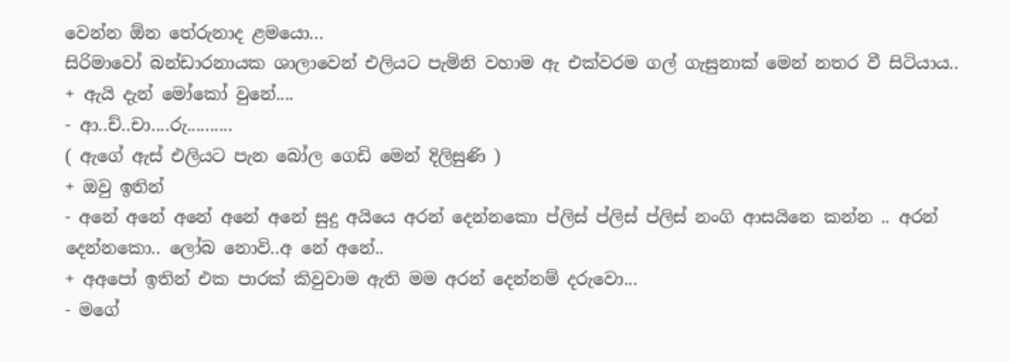වෙන්න ඕන තේරුනාද ළමයො...
සිරිමාවෝ බන්ඩාරනායක ශාලාවෙන් එලියට පැමිනි වහාම ඇ එක්වරම ගල් ගැසුනාක් මෙන් නතර වී සිටියාය..
+ ඇයි දැන් මෝක‍ෝ වුනේ....
- ආ..ච්..චා....රු..........
( ඇගේ ඇස් එලියට පැන බෝල ගෙඩි මෙන් දිලිසුණි )
+ ඔවු ඉතින්
- අනේ අනේ අනේ අනේ අනේ සුදු අයියෙ අරන් දෙන්නකො ප්ලිස් ප්ලිස් ප්ලිස් නංගි ආසයිනෙ කන්න .. අරන් දෙන්නකො.. ලෝබ නොවි..අ නේ අනේ..
+ අඅපෝ ඉතින් එක පාරක් කිවුවාම ඇති මම අරන් දෙන්නම් දරුවො...
- මගේ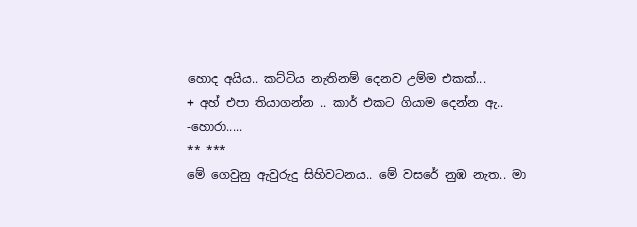හොද අයිය.. කට්ටිය නැතිනම් දෙනව උම්ම එකක්...
+ අහ් එපා තියාගන්න .. කාර් එකට ගියාම දෙන්න ඇ..
-හොරා.....
** ***
මේ ගෙවුනු ඇවුරුදු සිහිවටනය.. මේ වසරේ නුඹ නැත.. මා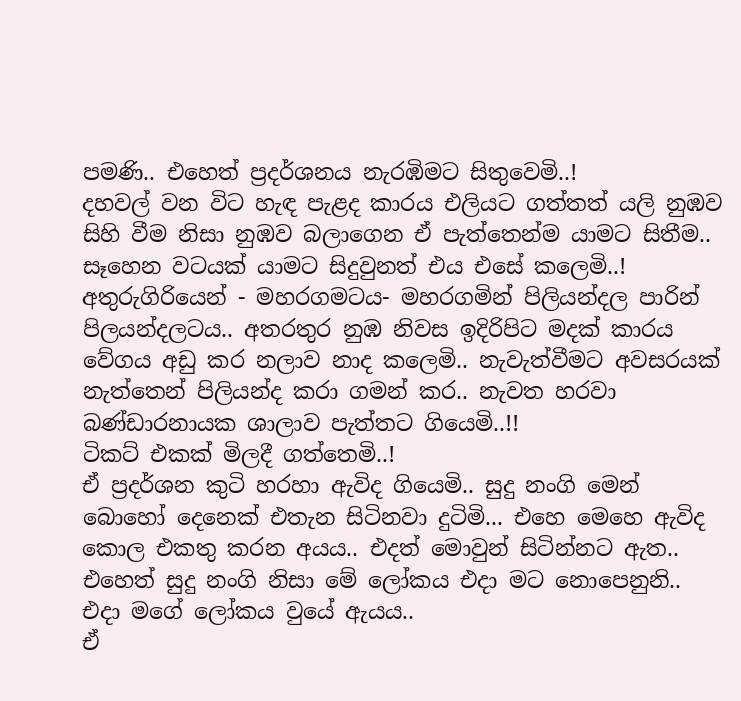පමණි.. එහෙත් ප්‍රදර්ශනය නැරඹිමට සිතුවෙමි..!
දහවල් වන විට හැඳ පැළද කාරය එලියට ගත්තත් යලි නුඹව සිහි වීම නිසා නුඹව බලාගෙන ඒ පැත්තෙන්ම යාමට සිතීම.. සෑහෙන වටයක් යාමට සිදුවුනත් එය එසේ කලෙමි..!
අතුරුගිරියෙන් - මහරගමටය- මහරගමින් පිලියන්දල පාරින් පිලයන්දලටය.. අතරතුර නුඹ නිවස ඉදිරිපිට මදක් කාරය වේගය අඩු කර නලාව නාද කලෙමි.. නැවැත්වීමට අවසරයක් නැත්තෙන් පිලියන්ද කරා ගමන් කර.. නැවත හරවා බණ්ඩාරනායක ශාලාව පැත්තට ගියෙමි..!!
ටිකට් එකක් මිලදී ගත්තෙමි..!
ඒ ප්‍රදර්ශන කුටි හරහා ඇවිද ගියෙමි.. සුදු නංගි මෙන් බොහෝ දෙනෙක් එතැන සිටිනවා දුටිමි... එහෙ මෙහෙ ඇවිද කොල එකතු කරන අයය.. එදත් මොවුන් සිටින්නට ඇත.. එහෙත් සුදු නංගි නිසා මේ ලෝකය එදා මට නොපෙනුනි.. එදා මගේ ලෝකය වුයේ ඇයය..
ඒ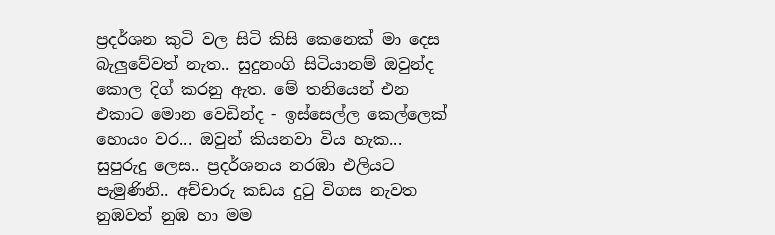ප්‍රදර්ශන කුටි වල සිටි කිසි කෙනෙක් මා දෙස බැලුවේවත් නැත.. සුදුනංගි සිටියානම් ඔවුන්ද කොල දිග් කරනු ඇත. මේ තනියෙන් එන එකාට මොන වෙඩින්ද - ඉස්සෙල්ල කෙල්ලෙක් හොයං වර... ඔවුන් කියනවා විය හැක...
සුපුරුදු ලෙස.. ප්‍රදර්ශනය නරඹා එලියට පැමුණිනි.. අච්චාරු කඩය දුටු විගස නැවත නුඹවත් නුඹ හා මම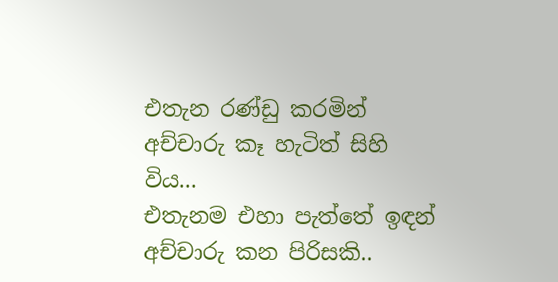එතැන රණ්ඩු කරමින් අච්චාරු කෑ හැටිත් සිහි විය...
එතැනම එහා පැත්තේ ඉඳන් අච්චාරු කන පිරිසකි..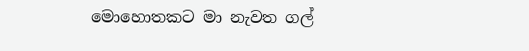මොහොතකට මා නැවත ගල්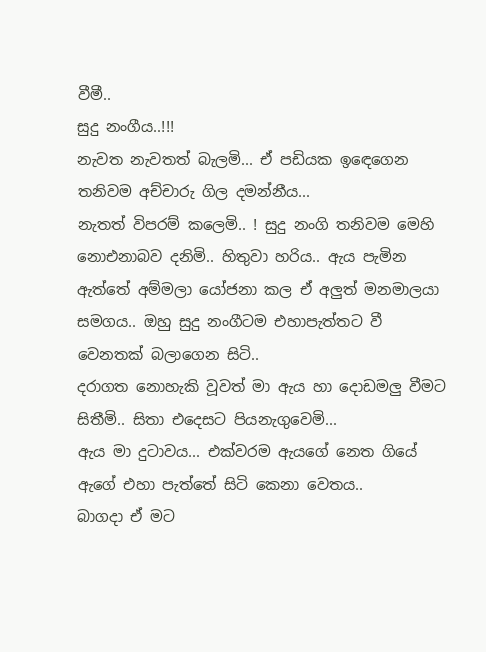වීමී..
සුදු නංගීය..!!!
නැවත නැවතත් බැලමි... ඒ පඩියක ඉඳ‍ෙගෙන තනිවම අච්චාරු ගිල දමන්නීය...
නැතත් විපරම් කලෙමි.. ! සුදු නංගි තනිවම මෙහි නොඑනාබව දනිමි.. හිතුවා හරිය.. ඇය පැමින ඇත්තේ අම්මලා යෝජනා කල ඒ අලුත් මනමාලයා සමගය.. ඔහු සුදු නංගීටම එහාපැත්තට වී වෙනතක් බලාගෙන සිටි..
දරාගත නොහැකි වූවත් මා ඇය හා දොඩමලු වීමට සිතීමි.. සිතා එදෙසට පියනැගුවෙමි...
ඇය මා දුටාවය... එක්වරම ඇයගේ නෙත ගියේ ඇගේ එහා පැත්තේ සිටි කෙනා වෙතය..
බාගදා ඒ මට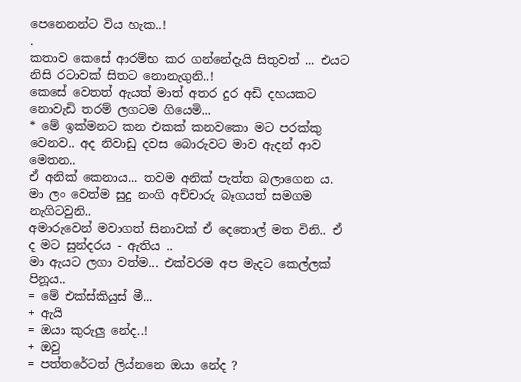පෙනෙනන්ට විය හැක..!
.
කතාව කෙසේ ආරම්භ කර ගන්නේදැයි සිතුවත් ... එයට නිසි රටාවක් සිතට නොනැගුනි..!
කෙසේ වෙතත් ඇයත් මාත් අතර දුර අඩි දහයකට නොවැඩි තරම් ලගටම ගියෙමි...
* මේ ඉක්මනට කන එකක් කනවකො මට පරක්කු වෙනව.. අද නිවාඩු දවස බොරුවට මාව ඇදන් ආව මෙතන..
ඒ අනික් කෙනාය... තවම අනික් පැත්ත බලාගෙන ය.
මා ලං වෙත්ම සුදු නංගි අච්චාරු බෑගයත් සමගම නැගිටවුනි..
අමාරුවෙන් මවාගත් සිනාවක් ඒ දෙතොල් මත විනි.. ඒ ද මට සුන්දරය - ඇතිය ..
මා ඇයට ලගා වත්ම... එක්වරම අප මැදට කෙල්ලක් පිනූය..
= මේ එක්ස්කියුස් මී...
+ ඇයි
= ඔයා කුරුලු නේද..!
+ ඔවු
= පත්තරේටත් ලිය්නනෙ ඔයා නේද ?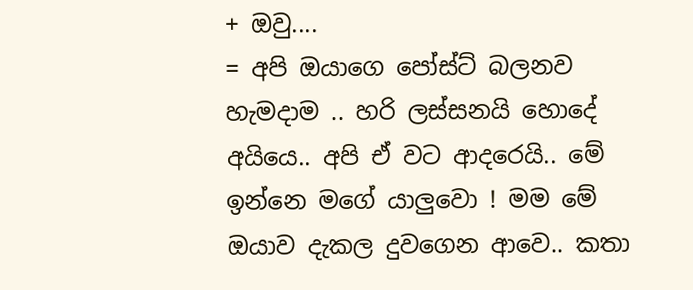+ ඔවු....
= අපි ඔයාගෙ පෝස්ට් බලනව හැමදාම .. හරි ලස්සනයි හොදේ අයියෙ.. අපි ඒ වට ආදරෙයි.. මේ ඉන්නෙ මගේ යාලුවො ! මම මේ ඔයාව දැකල දුවගෙන ආවෙ.. කතා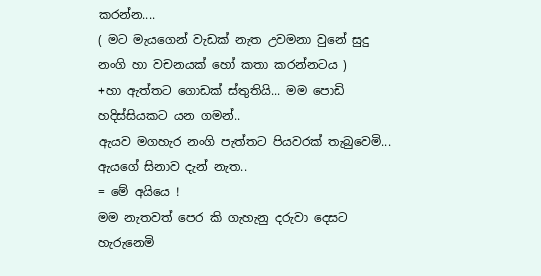කරන්න....
( මට මැයගෙන් වැඩක් නැත උවමනා වුනේ සුදු නංගි හා වචනයක් හෝ කතා කරන්නටය )
+හා ඇත්තට ගොඩක් ස්තුතියි... මම පොඩි හදිස්සියකට යන ගමන්..
ඇයව මගහැර නංගි පැත්තට පියවරක් තැබුවෙමි... ඇයගේ සිනාව දැන් නැත..
= මේ අයියෙ !
මම නැතවත් පෙර කි ‍ගැහැනු දරුවා දෙසට හැරුනෙමි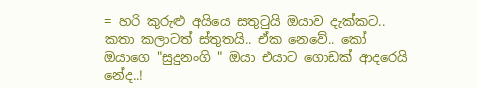= හරි කුරුළු අයියෙ සතුටුයි ඔයාව දැක්කට.. කතා කලාටත් ස්තුතයි.. ඒක නෙවේ.. කෝ ඔයාගෙ "සුදුනංගි " ඔයා එයාට ගොඩක් ආදරෙයි නේද..!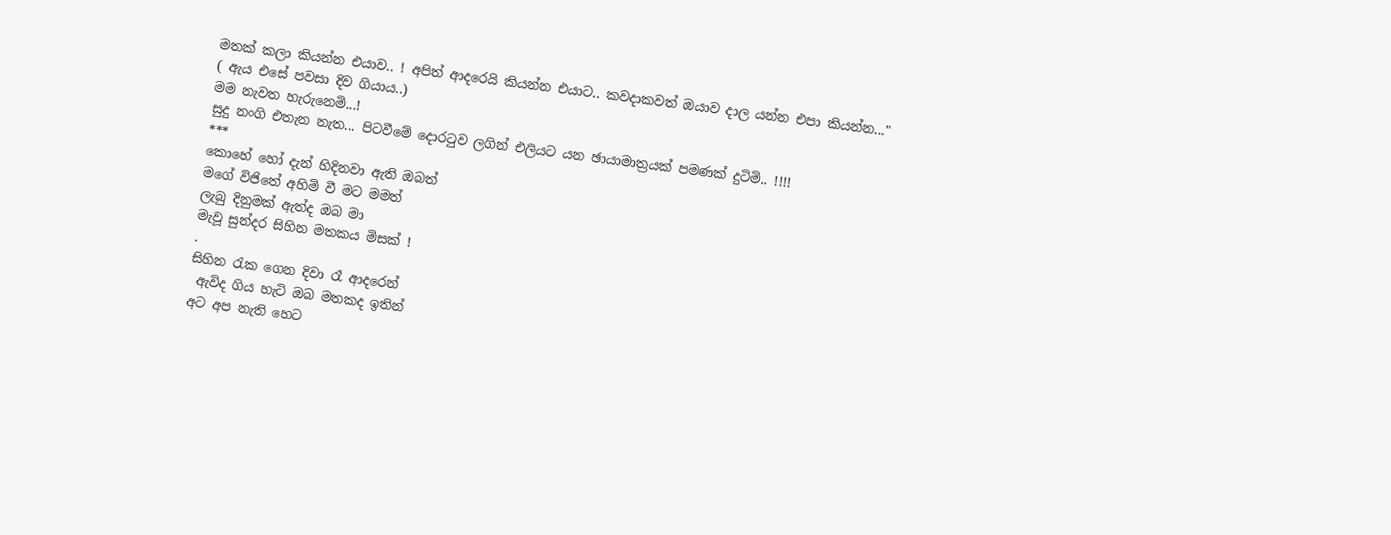මතක් කලා කියන්න එයාව.. ! අපිත් ආදරෙයි කියන්න එයාට.. කවදාකවත් ඔයාව දාල යන්න එපා කියන්න..."
( ඇය එසේ පවසා දිව ගියාය..)
මම නැවත හැරුනෙමි...!
සුදු නංගි එතැන නැත... පිටවීමේ දොරටුව ලගින් එලියට යන ඡායාමාත්‍රයක් පමණක් දුටිමි.. !!!!
***
කොහේ හෝ දැන් හිදිනවා ඇති ඔබත්
මගේ විජිතේ අහිමි වී මට මමත්
ලැබු දිනුමක් ඇත්ද ඔබ මා
මැවූ සුන්දර සිහින මතකය මිසක් !
.
සිහින රැක ගෙන දිවා රෑ ආදරෙන්
 ඇවිද ගිය හැටි ඔබ මතකද ඉතින්
අට අප නැති හෙට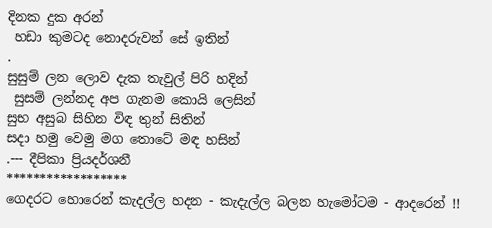දිනක දුක අරන්
 හඩා කුමටද නොදරුවන් සේ ඉතින්
.
සුසුම් ලන ලොව දැක තැවුල් පිරි හදින්
 සුසම් ලන්නද අප ගැනම කොයි ලෙසින්
සුභ අසුබ සිහින විඳ තුන් සිතින්
සදා හමු වෙමු මග තොටේ මඳ හසින්
.--- දීපිකා ප්‍රියදර්ශනී
******************
ගෙදරට හොරෙන් කැදල්ල හදන - කැදැල්ල බලන හැමෝටම - ආදරෙන් !!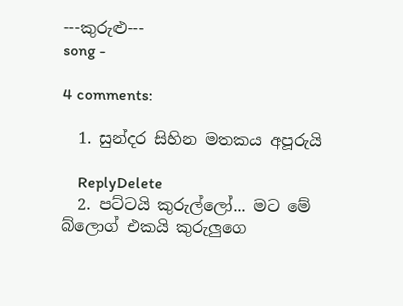---කුරුළු---
song -

4 comments:

  1. සුන්දර සිහින මතකය අපූරුයි

    ReplyDelete
  2. පට්ටයි කුරුල්ලෝ... මට මේ බ්ලොග් එකයි කුරුලුගෙ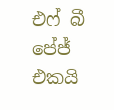එෆ් බී පේජ් එකයි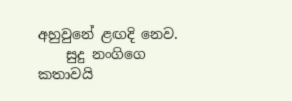අහුවුනේ ළඟදි නෙව.
    සුදු නංගිගෙ කතාවයි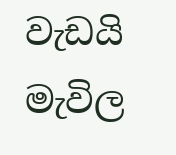වැඩයි මැවිල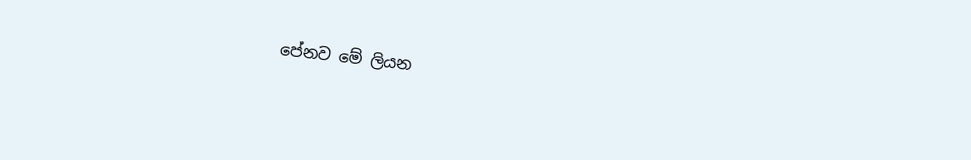පේනව මේ ලියන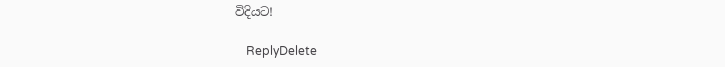විදියට!

    ReplyDelete